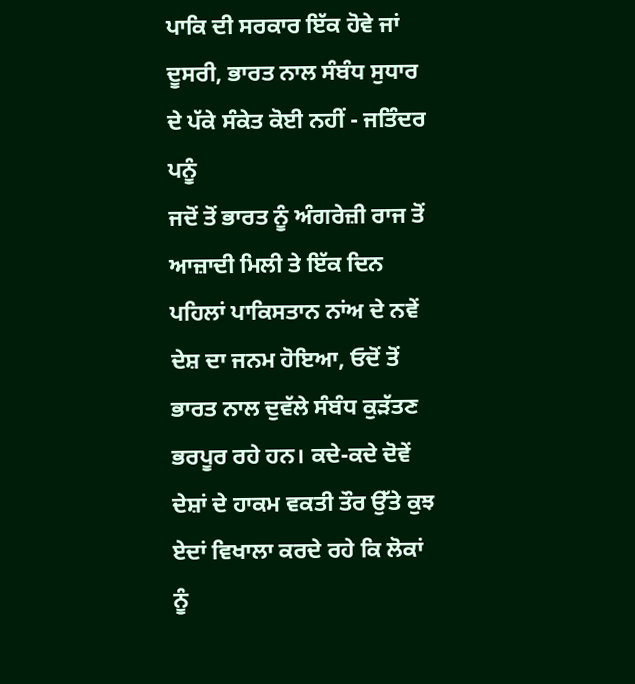ਪਾਕਿ ਦੀ ਸਰਕਾਰ ਇੱਕ ਹੋਵੇ ਜਾਂ ਦੂਸਰੀ, ਭਾਰਤ ਨਾਲ ਸੰਬੰਧ ਸੁਧਾਰ ਦੇ ਪੱਕੇ ਸੰਕੇਤ ਕੋਈ ਨਹੀਂ - ਜਤਿੰਦਰ ਪਨੂੰ
ਜਦੋਂ ਤੋਂ ਭਾਰਤ ਨੂੰ ਅੰਗਰੇਜ਼ੀ ਰਾਜ ਤੋਂ ਆਜ਼ਾਦੀ ਮਿਲੀ ਤੇ ਇੱਕ ਦਿਨ ਪਹਿਲਾਂ ਪਾਕਿਸਤਾਨ ਨਾਂਅ ਦੇ ਨਵੇਂ ਦੇਸ਼ ਦਾ ਜਨਮ ਹੋਇਆ, ਓਦੋਂ ਤੋਂ ਭਾਰਤ ਨਾਲ ਦੁਵੱਲੇ ਸੰਬੰਧ ਕੁੜੱਤਣ ਭਰਪੂਰ ਰਹੇ ਹਨ। ਕਦੇ-ਕਦੇ ਦੋਵੇਂ ਦੇਸ਼ਾਂ ਦੇ ਹਾਕਮ ਵਕਤੀ ਤੌਰ ਉੱਤੇ ਕੁਝ ਏਦਾਂ ਵਿਖਾਲਾ ਕਰਦੇ ਰਹੇ ਕਿ ਲੋਕਾਂ ਨੂੰ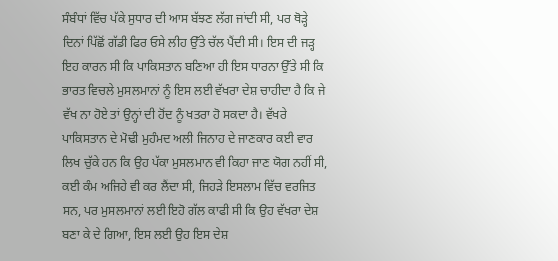ਸੰਬੰਧਾਂ ਵਿੱਚ ਪੱਕੇ ਸੁਧਾਰ ਦੀ ਆਸ ਬੱਝਣ ਲੱਗ ਜਾਂਦੀ ਸੀ, ਪਰ ਥੋੜ੍ਹੇ ਦਿਨਾਂ ਪਿੱਛੋਂ ਗੱਡੀ ਫਿਰ ਓਸੇ ਲੀਹ ਉੱਤੇ ਚੱਲ ਪੈਂਦੀ ਸੀ। ਇਸ ਦੀ ਜੜ੍ਹ ਇਹ ਕਾਰਨ ਸੀ ਕਿ ਪਾਕਿਸਤਾਨ ਬਣਿਆ ਹੀ ਇਸ ਧਾਰਨਾ ਉੱਤੇ ਸੀ ਕਿ ਭਾਰਤ ਵਿਚਲੇ ਮੁਸਲਮਾਨਾਂ ਨੂੰ ਇਸ ਲਈ ਵੱਖਰਾ ਦੇਸ਼ ਚਾਹੀਦਾ ਹੈ ਕਿ ਜੇ ਵੱਖ ਨਾ ਹੋਏ ਤਾਂ ਉਨ੍ਹਾਂ ਦੀ ਹੋਂਦ ਨੂੰ ਖਤਰਾ ਹੋ ਸਕਦਾ ਹੈ। ਵੱਖਰੇ ਪਾਕਿਸਤਾਨ ਦੇ ਮੋਢੀ ਮੁਹੰਮਦ ਅਲੀ ਜਿਨਾਹ ਦੇ ਜਾਣਕਾਰ ਕਈ ਵਾਰ ਲਿਖ ਚੁੱਕੇ ਹਨ ਕਿ ਉਹ ਪੱਕਾ ਮੁਸਲਮਾਨ ਵੀ ਕਿਹਾ ਜਾਣ ਯੋਗ ਨਹੀਂ ਸੀ, ਕਈ ਕੰਮ ਅਜਿਹੇ ਵੀ ਕਰ ਲੈਂਦਾ ਸੀ, ਜਿਹੜੇ ਇਸਲਾਮ ਵਿੱਚ ਵਰਜਿਤ ਸਨ, ਪਰ ਮੁਸਲਮਾਨਾਂ ਲਈ ਇਹੋ ਗੱਲ ਕਾਫੀ ਸੀ ਕਿ ਉਹ ਵੱਖਰਾ ਦੇਸ਼ ਬਣਾ ਕੇ ਦੇ ਗਿਆ, ਇਸ ਲਈ ਉਹ ਇਸ ਦੇਸ਼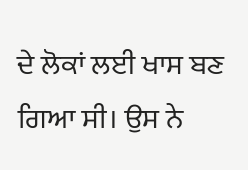ਦੇ ਲੋਕਾਂ ਲਈ ਖਾਸ ਬਣ ਗਿਆ ਸੀ। ਉਸ ਨੇ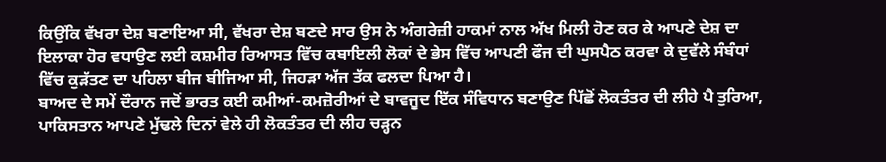ਕਿਉਂਕਿ ਵੱਖਰਾ ਦੇਸ਼ ਬਣਾਇਆ ਸੀ, ਵੱਖਰਾ ਦੇਸ਼ ਬਣਦੇ ਸਾਰ ਉਸ ਨੇ ਅੰਗਰੇਜ਼ੀ ਹਾਕਮਾਂ ਨਾਲ ਅੱਖ ਮਿਲੀ ਹੋਣ ਕਰ ਕੇ ਆਪਣੇ ਦੇਸ਼ ਦਾ ਇਲਾਕਾ ਹੋਰ ਵਧਾਉਣ ਲਈ ਕਸ਼ਮੀਰ ਰਿਆਸਤ ਵਿੱਚ ਕਬਾਇਲੀ ਲੋਕਾਂ ਦੇ ਭੇਸ ਵਿੱਚ ਆਪਣੀ ਫੌਜ ਦੀ ਘੁਸਪੈਠ ਕਰਵਾ ਕੇ ਦੁਵੱਲੇ ਸੰਬੰਧਾਂ ਵਿੱਚ ਕੁੜੱਤਣ ਦਾ ਪਹਿਲਾ ਬੀਜ ਬੀਜਿਆ ਸੀ, ਜਿਹੜਾ ਅੱਜ ਤੱਕ ਫਲਦਾ ਪਿਆ ਹੈ।
ਬਾਅਦ ਦੇ ਸਮੇਂ ਦੌਰਾਨ ਜਦੋਂ ਭਾਰਤ ਕਈ ਕਮੀਆਂ-ਕਮਜ਼ੋਰੀਆਂ ਦੇ ਬਾਵਜੂਦ ਇੱਕ ਸੰਵਿਧਾਨ ਬਣਾਉਣ ਪਿੱਛੋਂ ਲੋਕਤੰਤਰ ਦੀ ਲੀਹੇ ਪੈ ਤੁਰਿਆ, ਪਾਕਿਸਤਾਨ ਆਪਣੇ ਮੁੱਢਲੇ ਦਿਨਾਂ ਵੇਲੇ ਹੀ ਲੋਕਤੰਤਰ ਦੀ ਲੀਹ ਚੜ੍ਹਨ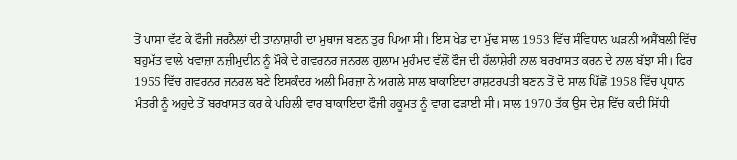ਤੋਂ ਪਾਸਾ ਵੱਟ ਕੇ ਫੌਜੀ ਜਰਨੈਲਾਂ ਦੀ ਤਾਨਾਸ਼ਾਹੀ ਦਾ ਮੁਥਾਜ ਬਣਨ ਤੁਰ ਪਿਆ ਸੀ। ਇਸ ਖੇਡ ਦਾ ਮੁੱਢ ਸਾਲ 1953 ਵਿੱਚ ਸੰਵਿਧਾਨ ਘੜਨੀ ਅਸੈਂਬਲੀ ਵਿੱਚ ਬਹੁਮੱਤ ਵਾਲੇ ਖਵਾਜ਼ਾ ਨਜ਼ੀਮੁਦੀਨ ਨੂੰ ਮੌਕੇ ਦੇ ਗਵਰਨਰ ਜਨਰਲ ਗੁਲਾਮ ਮੁਹੰਮਦ ਵੱਲੋਂ ਫੌਜ ਦੀ ਹੱਲਾਸ਼ੇਰੀ ਨਾਲ ਬਰਖਾਸਤ ਕਰਨ ਦੇ ਨਾਲ ਬੱਝਾ ਸੀ। ਫਿਰ 1955 ਵਿੱਚ ਗਵਰਨਰ ਜਨਰਲ ਬਣੇ ਇਸਕੰਦਰ ਅਲੀ ਮਿਰਜ਼ਾ ਨੇ ਅਗਲੇ ਸਾਲ ਬਾਕਾਇਦਾ ਰਾਸ਼ਟਰਪਤੀ ਬਣਨ ਤੋਂ ਦੋ ਸਾਲ ਪਿੱਛੋਂ 1958 ਵਿੱਚ ਪ੍ਰਧਾਨ ਮੰਤਰੀ ਨੂੰ ਅਹੁਦੇ ਤੋਂ ਬਰਖਾਸਤ ਕਰ ਕੇ ਪਹਿਲੀ ਵਾਰ ਬਾਕਾਇਦਾ ਫੌਜੀ ਹਕੂਮਤ ਨੂੰ ਵਾਗ ਫੜਾਈ ਸੀ। ਸਾਲ 1970 ਤੱਕ ਉਸ ਦੇਸ਼ ਵਿੱਚ ਕਦੀ ਸਿੱਧੀ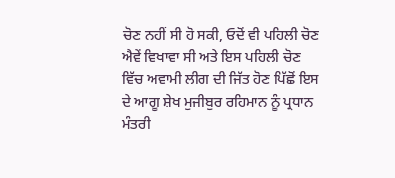ਚੋਣ ਨਹੀਂ ਸੀ ਹੋ ਸਕੀ, ਓਦੋਂ ਵੀ ਪਹਿਲੀ ਚੋਣ ਐਵੇਂ ਵਿਖਾਵਾ ਸੀ ਅਤੇ ਇਸ ਪਹਿਲੀ ਚੋਣ ਵਿੱਚ ਅਵਾਮੀ ਲੀਗ ਦੀ ਜਿੱਤ ਹੋਣ ਪਿੱਛੋਂ ਇਸ ਦੇ ਆਗੂ ਸ਼ੇਖ ਮੁਜੀਬੁਰ ਰਹਿਮਾਨ ਨੂੰ ਪ੍ਰਧਾਨ ਮੰਤਰੀ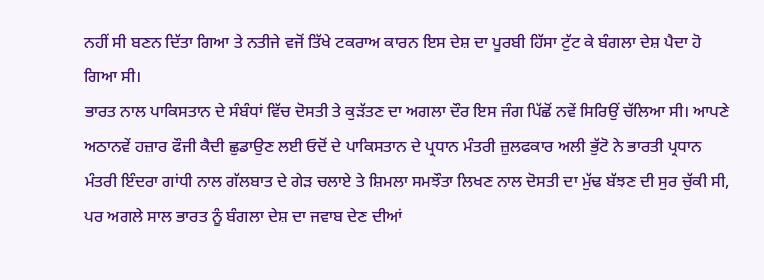ਨਹੀਂ ਸੀ ਬਣਨ ਦਿੱਤਾ ਗਿਆ ਤੇ ਨਤੀਜੇ ਵਜੋਂ ਤਿੱਖੇ ਟਕਰਾਅ ਕਾਰਨ ਇਸ ਦੇਸ਼ ਦਾ ਪੂਰਬੀ ਹਿੱਸਾ ਟੁੱਟ ਕੇ ਬੰਗਲਾ ਦੇਸ਼ ਪੈਦਾ ਹੋ ਗਿਆ ਸੀ।
ਭਾਰਤ ਨਾਲ ਪਾਕਿਸਤਾਨ ਦੇ ਸੰਬੰਧਾਂ ਵਿੱਚ ਦੋਸਤੀ ਤੇ ਕੁੜੱਤਣ ਦਾ ਅਗਲਾ ਦੌਰ ਇਸ ਜੰਗ ਪਿੱਛੋਂ ਨਵੇਂ ਸਿਰਿਉਂ ਚੱਲਿਆ ਸੀ। ਆਪਣੇ ਅਠਾਨਵੇਂ ਹਜ਼ਾਰ ਫੌਜੀ ਕੈਦੀ ਛੁਡਾਉਣ ਲਈ ਓਦੋਂ ਦੇ ਪਾਕਿਸਤਾਨ ਦੇ ਪ੍ਰਧਾਨ ਮੰਤਰੀ ਜ਼ੁਲਫਕਾਰ ਅਲੀ ਭੁੱਟੋ ਨੇ ਭਾਰਤੀ ਪ੍ਰਧਾਨ ਮੰਤਰੀ ਇੰਦਰਾ ਗਾਂਧੀ ਨਾਲ ਗੱਲਬਾਤ ਦੇ ਗੇੜ ਚਲਾਏ ਤੇ ਸ਼ਿਮਲਾ ਸਮਝੌਤਾ ਲਿਖਣ ਨਾਲ ਦੋਸਤੀ ਦਾ ਮੁੱਢ ਬੱਝਣ ਦੀ ਸੁਰ ਚੁੱਕੀ ਸੀ, ਪਰ ਅਗਲੇ ਸਾਲ ਭਾਰਤ ਨੂੰ ਬੰਗਲਾ ਦੇਸ਼ ਦਾ ਜਵਾਬ ਦੇਣ ਦੀਆਂ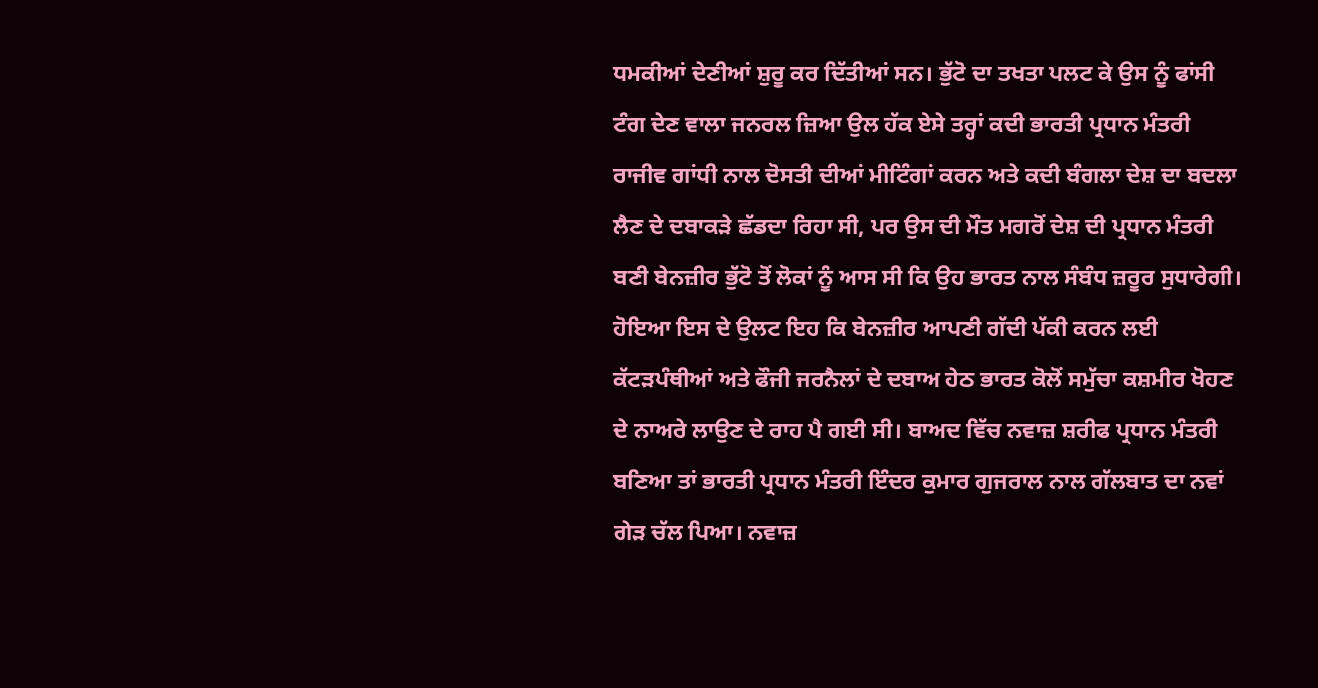ਧਮਕੀਆਂ ਦੇਣੀਆਂ ਸ਼ੁਰੂ ਕਰ ਦਿੱਤੀਆਂ ਸਨ। ਭੁੱਟੋ ਦਾ ਤਖਤਾ ਪਲਟ ਕੇ ਉਸ ਨੂੰ ਫਾਂਸੀ ਟੰਗ ਦੇਣ ਵਾਲਾ ਜਨਰਲ ਜ਼ਿਆ ਉਲ ਹੱਕ ਏਸੇ ਤਰ੍ਹਾਂ ਕਦੀ ਭਾਰਤੀ ਪ੍ਰਧਾਨ ਮੰਤਰੀ ਰਾਜੀਵ ਗਾਂਧੀ ਨਾਲ ਦੋਸਤੀ ਦੀਆਂ ਮੀਟਿੰਗਾਂ ਕਰਨ ਅਤੇ ਕਦੀ ਬੰਗਲਾ ਦੇਸ਼ ਦਾ ਬਦਲਾ ਲੈਣ ਦੇ ਦਬਾਕੜੇ ਛੱਡਦਾ ਰਿਹਾ ਸੀ, ਪਰ ਉਸ ਦੀ ਮੌਤ ਮਗਰੋਂ ਦੇਸ਼ ਦੀ ਪ੍ਰਧਾਨ ਮੰਤਰੀ ਬਣੀ ਬੇਨਜ਼ੀਰ ਭੁੱਟੋ ਤੋਂ ਲੋਕਾਂ ਨੂੰ ਆਸ ਸੀ ਕਿ ਉਹ ਭਾਰਤ ਨਾਲ ਸੰਬੰਧ ਜ਼ਰੂਰ ਸੁਧਾਰੇਗੀ। ਹੋਇਆ ਇਸ ਦੇ ਉਲਟ ਇਹ ਕਿ ਬੇਨਜ਼ੀਰ ਆਪਣੀ ਗੱਦੀ ਪੱਕੀ ਕਰਨ ਲਈ ਕੱਟੜਪੰਥੀਆਂ ਅਤੇ ਫੌਜੀ ਜਰਨੈਲਾਂ ਦੇ ਦਬਾਅ ਹੇਠ ਭਾਰਤ ਕੋਲੋਂ ਸਮੁੱਚਾ ਕਸ਼ਮੀਰ ਖੋਹਣ ਦੇ ਨਾਅਰੇ ਲਾਉਣ ਦੇ ਰਾਹ ਪੈ ਗਈ ਸੀ। ਬਾਅਦ ਵਿੱਚ ਨਵਾਜ਼ ਸ਼ਰੀਫ ਪ੍ਰਧਾਨ ਮੰਤਰੀ ਬਣਿਆ ਤਾਂ ਭਾਰਤੀ ਪ੍ਰਧਾਨ ਮੰਤਰੀ ਇੰਦਰ ਕੁਮਾਰ ਗੁਜਰਾਲ ਨਾਲ ਗੱਲਬਾਤ ਦਾ ਨਵਾਂ ਗੇੜ ਚੱਲ ਪਿਆ। ਨਵਾਜ਼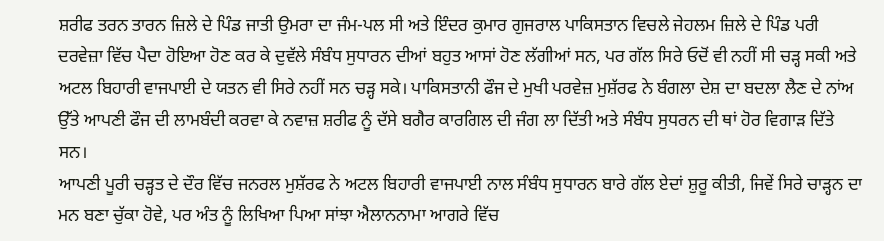ਸ਼ਰੀਫ ਤਰਨ ਤਾਰਨ ਜ਼ਿਲੇ ਦੇ ਪਿੰਡ ਜਾਤੀ ਉਮਰਾ ਦਾ ਜੰਮ-ਪਲ ਸੀ ਅਤੇ ਇੰਦਰ ਕੁਮਾਰ ਗੁਜਰਾਲ ਪਾਕਿਸਤਾਨ ਵਿਚਲੇ ਜੇਹਲਮ ਜ਼ਿਲੇ ਦੇ ਪਿੰਡ ਪਰੀ ਦਰਵੇਜ਼ਾ ਵਿੱਚ ਪੈਦਾ ਹੋਇਆ ਹੋਣ ਕਰ ਕੇ ਦੁਵੱਲੇ ਸੰਬੰਧ ਸੁਧਾਰਨ ਦੀਆਂ ਬਹੁਤ ਆਸਾਂ ਹੋਣ ਲੱਗੀਆਂ ਸਨ, ਪਰ ਗੱਲ ਸਿਰੇ ਓਦੋਂ ਵੀ ਨਹੀਂ ਸੀ ਚੜ੍ਹ ਸਕੀ ਅਤੇ ਅਟਲ ਬਿਹਾਰੀ ਵਾਜਪਾਈ ਦੇ ਯਤਨ ਵੀ ਸਿਰੇ ਨਹੀਂ ਸਨ ਚੜ੍ਹ ਸਕੇ। ਪਾਕਿਸਤਾਨੀ ਫੌਜ ਦੇ ਮੁਖੀ ਪਰਵੇਜ਼ ਮੁਸ਼ੱਰਫ ਨੇ ਬੰਗਲਾ ਦੇਸ਼ ਦਾ ਬਦਲਾ ਲੈਣ ਦੇ ਨਾਂਅ ਉੱਤੇ ਆਪਣੀ ਫੌਜ ਦੀ ਲਾਮਬੰਦੀ ਕਰਵਾ ਕੇ ਨਵਾਜ਼ ਸ਼ਰੀਫ ਨੂੰ ਦੱਸੇ ਬਗੈਰ ਕਾਰਗਿਲ ਦੀ ਜੰਗ ਲਾ ਦਿੱਤੀ ਅਤੇ ਸੰਬੰਧ ਸੁਧਰਨ ਦੀ ਥਾਂ ਹੋਰ ਵਿਗਾੜ ਦਿੱਤੇ ਸਨ।
ਆਪਣੀ ਪੂਰੀ ਚੜ੍ਹਤ ਦੇ ਦੌਰ ਵਿੱਚ ਜਨਰਲ ਮੁਸ਼ੱਰਫ ਨੇ ਅਟਲ ਬਿਹਾਰੀ ਵਾਜਪਾਈ ਨਾਲ ਸੰਬੰਧ ਸੁਧਾਰਨ ਬਾਰੇ ਗੱਲ ਏਦਾਂ ਸ਼ੁਰੂ ਕੀਤੀ, ਜਿਵੇਂ ਸਿਰੇ ਚਾੜ੍ਹਨ ਦਾ ਮਨ ਬਣਾ ਚੁੱਕਾ ਹੋਵੇ, ਪਰ ਅੰਤ ਨੂੰ ਲਿਖਿਆ ਪਿਆ ਸਾਂਝਾ ਐਲਾਨਨਾਮਾ ਆਗਰੇ ਵਿੱਚ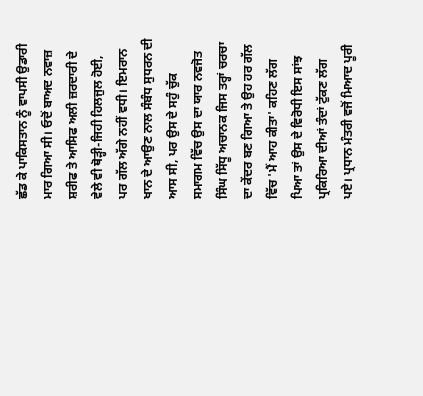ਛੱਡ ਕੇ ਪਾਕਿਸਤਾਨ ਨੂੰ ਵਾਪਸੀ ਉਡਾਰੀ ਮਾਰ ਗਿਆ ਸੀ। ਓਦੋਂ ਬਾਅਦ ਨਵਾਜ਼ ਸ਼ਰੀਫ ਤੇ ਆਸਿਫ ਅਲੀ ਜ਼ਰਦਾਰੀ ਦੇ ਵੇਲੇ ਵੀ ਥੋੜ੍ਹੀ-ਜਿਹੀ ਹਿਲਜੁਲ ਹੋਈ, ਪਰ ਗੱਲ ਅੱਗੇ ਨਹੀਂ ਵਧੀ। ਇਮਰਾਨ ਖਾਨ ਦੇ ਆਉਣ ਨਾਲ ਸੰਬੰਧ ਸੁਧਰਨ ਦੀ ਆਸ ਸੀ, ਪਰ ਉਸ ਦੇ ਸਹੁੰ ਚੁੱਕ ਸਮਾਗਮ ਵਿੱਚ ਉਸ ਦਾ ਯਾਰ ਨਵਜੋਤ ਸਿੰਘ ਸਿੱਧੂ ਅਚਾਨਕ ਜਿਸ ਤਰ੍ਹਾਂ ਚਰਚਾ ਦਾ ਕੇਂਦਰ ਬਣ ਗਿਆ ਤੇ ਉਹ ਹਰ ਗੱਲ ਵਿੱਚ 'ਮੈਂ ਆਹ ਕੀਤਾ' ਕਹਿਣ ਲੱਗ ਪਿਆ ਤਾਂ ਉਸ ਦੇ ਵਿਰੋਧੀ ਇਸ ਸਾਂਝ ਪ੍ਰਕਿਰਿਆ ਦੀਆਂ ਤੰਦਾਂ ਟੁੱਕਣ ਲੱਗ ਪਏ। ਪ੍ਰਧਾਨ ਮੰਤਰੀ ਵਜੋਂ ਮਿਆਦ ਪੂਰੀ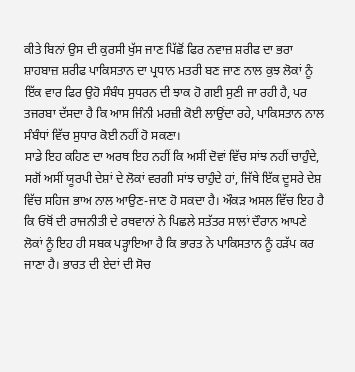ਕੀਤੇ ਬਿਨਾਂ ਉਸ ਦੀ ਕੁਰਸੀ ਖੁੱਸ ਜਾਣ ਪਿੱਛੋਂ ਫਿਰ ਨਵਾਜ਼ ਸ਼ਰੀਫ ਦਾ ਭਰਾ ਸ਼ਾਹਬਾਜ਼ ਸ਼ਰੀਫ ਪਾਕਿਸਤਾਨ ਦਾ ਪ੍ਰਧਾਨ ਮਤਰੀ ਬਣ ਜਾਣ ਨਾਲ ਕੁਝ ਲੋਕਾਂ ਨੂੰ ਇੱਕ ਵਾਰ ਫਿਰ ਉਹੋ ਸੰਬੰਧ ਸੁਧਰਨ ਦੀ ਝਾਕ ਹੋ ਗਈ ਸੁਣੀ ਜਾ ਰਹੀ ਹੈ, ਪਰ ਤਜਰਬਾ ਦੱਸਦਾ ਹੈ ਕਿ ਆਸ ਜਿੰਨੀ ਮਰਜ਼ੀ ਕੋਈ ਲਾਉਂਦਾ ਰਹੇ, ਪਾਕਿਸਤਾਨ ਨਾਲ ਸੰਬੰਧਾਂ ਵਿੱਚ ਸੁਧਾਰ ਕੋਈ ਨਹੀਂ ਹੋ ਸਕਣਾ।
ਸਾਡੇ ਇਹ ਕਹਿਣ ਦਾ ਅਰਥ ਇਹ ਨਹੀਂ ਕਿ ਅਸੀਂ ਦੋਵਾਂ ਵਿੱਚ ਸਾਂਝ ਨਹੀਂ ਚਾਹੁੰਦੇ, ਸਗੋਂ ਅਸੀਂ ਯੂਰਪੀ ਦੇਸ਼ਾਂ ਦੇ ਲੋਕਾਂ ਵਰਗੀ ਸਾਂਝ ਚਾਹੁੰਦੇ ਹਾਂ, ਜਿੱਥੇ ਇੱਕ ਦੂਸਰੇ ਦੇਸ਼ ਵਿੱਚ ਸਹਿਜ ਭਾਅ ਨਾਲ ਆਉਣ-ਜਾਣ ਹੋ ਸਕਦਾ ਹੈ। ਔਕੜ ਅਸਲ ਵਿੱਚ ਇਹ ਹੈ ਕਿ ਓਥੋਂ ਦੀ ਰਾਜਨੀਤੀ ਦੇ ਰਥਵਾਨਾਂ ਨੇ ਪਿਛਲੇ ਸਤੱਤਰ ਸਾਲਾਂ ਦੌਰਾਨ ਆਪਣੇ ਲੋਕਾਂ ਨੂੰ ਇਹ ਹੀ ਸਬਕ ਪੜ੍ਹਾਇਆ ਹੈ ਕਿ ਭਾਰਤ ਨੇ ਪਾਕਿਸਤਾਨ ਨੂੰ ਹੜੱਪ ਕਰ ਜਾਣਾ ਹੈ। ਭਾਰਤ ਦੀ ਏਦਾਂ ਦੀ ਸੋਚ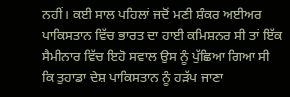ਨਹੀਂ। ਕਈ ਸਾਲ ਪਹਿਲਾਂ ਜਦੋਂ ਮਣੀ ਸ਼ੰਕਰ ਅਈਅਰ ਪਾਕਿਸਤਾਨ ਵਿੱਚ ਭਾਰਤ ਦਾ ਹਾਈ ਕਮਿਸ਼ਨਰ ਸੀ ਤਾਂ ਇੱਕ ਸੈਮੀਨਾਰ ਵਿੱਚ ਇਹੋ ਸਵਾਲ ਉਸ ਨੂੰ ਪੁੱਛਿਆ ਗਿਆ ਸੀ ਕਿ ਤੁਹਾਡਾ ਦੇਸ਼ ਪਾਕਿਸਤਾਨ ਨੂੰ ਹੜੱਪ ਜਾਣਾ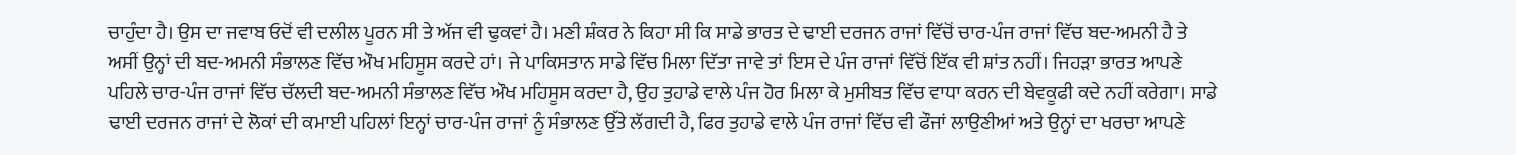ਚਾਹੁੰਦਾ ਹੈ। ਉਸ ਦਾ ਜਵਾਬ ਓਦੋਂ ਵੀ ਦਲੀਲ ਪੂਰਨ ਸੀ ਤੇ ਅੱਜ ਵੀ ਢੁਕਵਾਂ ਹੈ। ਮਣੀ ਸ਼ੰਕਰ ਨੇ ਕਿਹਾ ਸੀ ਕਿ ਸਾਡੇ ਭਾਰਤ ਦੇ ਢਾਈ ਦਰਜਨ ਰਾਜਾਂ ਵਿੱਚੋਂ ਚਾਰ-ਪੰਜ ਰਾਜਾਂ ਵਿੱਚ ਬਦ-ਅਮਨੀ ਹੈ ਤੇ ਅਸੀਂ ਉਨ੍ਹਾਂ ਦੀ ਬਦ-ਅਮਨੀ ਸੰਭਾਲਣ ਵਿੱਚ ਔਖ ਮਹਿਸੂਸ ਕਰਦੇ ਹਾਂ। ਜੇ ਪਾਕਿਸਤਾਨ ਸਾਡੇ ਵਿੱਚ ਮਿਲਾ ਦਿੱਤਾ ਜਾਵੇ ਤਾਂ ਇਸ ਦੇ ਪੰਜ ਰਾਜਾਂ ਵਿੱਚੋਂ ਇੱਕ ਵੀ ਸ਼ਾਂਤ ਨਹੀਂ। ਜਿਹੜਾ ਭਾਰਤ ਆਪਣੇ ਪਹਿਲੇ ਚਾਰ-ਪੰਜ ਰਾਜਾਂ ਵਿੱਚ ਚੱਲਦੀ ਬਦ-ਅਮਨੀ ਸੰਭਾਲਣ ਵਿੱਚ ਔਖ ਮਹਿਸੂਸ ਕਰਦਾ ਹੈ, ਉਹ ਤੁਹਾਡੇ ਵਾਲੇ ਪੰਜ ਹੋਰ ਮਿਲਾ ਕੇ ਮੁਸੀਬਤ ਵਿੱਚ ਵਾਧਾ ਕਰਨ ਦੀ ਬੇਵਕੂਫੀ ਕਦੇ ਨਹੀਂ ਕਰੇਗਾ। ਸਾਡੇ ਢਾਈ ਦਰਜਨ ਰਾਜਾਂ ਦੇ ਲੋਕਾਂ ਦੀ ਕਮਾਈ ਪਹਿਲਾਂ ਇਨ੍ਹਾਂ ਚਾਰ-ਪੰਜ ਰਾਜਾਂ ਨੂੰ ਸੰਭਾਲਣ ਉੱਤੇ ਲੱਗਦੀ ਹੈ, ਫਿਰ ਤੁਹਾਡੇ ਵਾਲੇ ਪੰਜ ਰਾਜਾਂ ਵਿੱਚ ਵੀ ਫੌਜਾਂ ਲਾਉਣੀਆਂ ਅਤੇ ਉਨ੍ਹਾਂ ਦਾ ਖਰਚਾ ਆਪਣੇ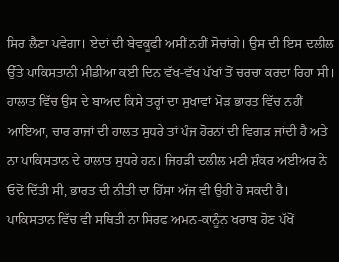ਸਿਰ ਲੈਣਾ ਪਵੇਗਾ। ਏਦਾਂ ਦੀ ਬੇਵਕੂਫੀ ਅਸੀਂ ਨਹੀਂ ਸੋਚਾਂਗੇ। ਉਸ ਦੀ ਇਸ ਦਲੀਲ ਉੱਤੇ ਪਾਕਿਸਤਾਨੀ ਮੀਡੀਆ ਕਈ ਦਿਨ ਵੱਖ-ਵੱਖ ਪੱਖਾਂ ਤੋਂ ਚਰਚਾ ਕਰਦਾ ਰਿਹਾ ਸੀ।
ਹਾਲਾਤ ਵਿੱਚ ਉਸ ਦੇ ਬਾਅਦ ਕਿਸੇ ਤਰ੍ਹਾਂ ਦਾ ਸੁਖਾਵਾਂ ਮੋੜ ਭਾਰਤ ਵਿੱਚ ਨਹੀਂ ਆਇਆ, ਚਾਰ ਰਾਜਾਂ ਦੀ ਹਾਲਤ ਸੁਧਰੇ ਤਾਂ ਪੰਜ ਹੋਰਨਾਂ ਦੀ ਵਿਗੜ ਜਾਂਦੀ ਹੈ ਅਤੇ ਨਾ ਪਾਕਿਸਤਾਨ ਦੇ ਹਾਲਾਤ ਸੁਧਰੇ ਹਨ। ਜਿਹੜੀ ਦਲੀਲ ਮਣੀ ਸ਼ੰਕਰ ਅਈਅਰ ਨੇ ਓਦੋਂ ਦਿੱਤੀ ਸੀ, ਭਾਰਤ ਦੀ ਨੀਤੀ ਦਾ ਹਿੱਸਾ ਅੱਜ ਵੀ ਉਹੀ ਹੋ ਸਕਦੀ ਹੈ। ਪਾਕਿਸਤਾਨ ਵਿੱਚ ਵੀ ਸਥਿਤੀ ਨਾ ਸਿਰਫ ਅਮਨ-ਕਾਨੂੰਨ ਖਰਾਬ ਹੋਣ ਪੱਖੋਂ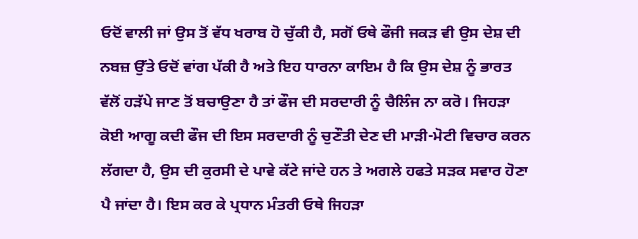ਓਦੋਂ ਵਾਲੀ ਜਾਂ ਉਸ ਤੋਂ ਵੱਧ ਖਰਾਬ ਹੋ ਚੁੱਕੀ ਹੈ, ਸਗੋਂ ਓਥੇ ਫੌਜੀ ਜਕੜ ਵੀ ਉਸ ਦੇਸ਼ ਦੀ ਨਬਜ਼ ਉੱਤੇ ਓਦੋਂ ਵਾਂਗ ਪੱਕੀ ਹੈ ਅਤੇ ਇਹ ਧਾਰਨਾ ਕਾਇਮ ਹੈ ਕਿ ਉਸ ਦੇਸ਼ ਨੂੰ ਭਾਰਤ ਵੱਲੋਂ ਹੜੱਪੇ ਜਾਣ ਤੋਂ ਬਚਾਉਣਾ ਹੈ ਤਾਂ ਫੌਜ ਦੀ ਸਰਦਾਰੀ ਨੂੰ ਚੈਲਿੰਜ ਨਾ ਕਰੋ। ਜਿਹੜਾ ਕੋਈ ਆਗੂ ਕਦੀ ਫੌਜ ਦੀ ਇਸ ਸਰਦਾਰੀ ਨੂੰ ਚੁਣੌਤੀ ਦੇਣ ਦੀ ਮਾੜੀ-ਮੋਟੀ ਵਿਚਾਰ ਕਰਨ ਲੱਗਦਾ ਹੈ, ਉਸ ਦੀ ਕੁਰਸੀ ਦੇ ਪਾਵੇ ਕੱਟੇ ਜਾਂਦੇ ਹਨ ਤੇ ਅਗਲੇ ਹਫਤੇ ਸੜਕ ਸਵਾਰ ਹੋਣਾ ਪੈ ਜਾਂਦਾ ਹੈ। ਇਸ ਕਰ ਕੇ ਪ੍ਰਧਾਨ ਮੰਤਰੀ ਓਥੇ ਜਿਹੜਾ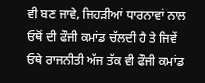ਵੀ ਬਣ ਜਾਵੇ, ਜਿਹੜੀਆਂ ਧਾਰਨਾਵਾਂ ਨਾਲ ਓਥੋਂ ਦੀ ਫੌਜੀ ਕਮਾਂਡ ਚੱਲਦੀ ਹੈ ਤੇ ਜਿਵੇਂ ਓਥੇ ਰਾਜਨੀਤੀ ਅੱਜ ਤੱਕ ਵੀ ਫੌਜੀ ਕਮਾਂਡ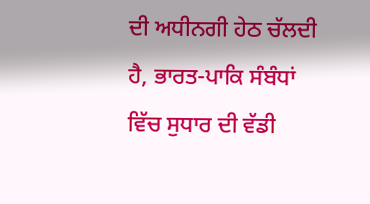ਦੀ ਅਧੀਨਗੀ ਹੇਠ ਚੱਲਦੀ ਹੈ, ਭਾਰਤ-ਪਾਕਿ ਸੰਬੰਧਾਂ ਵਿੱਚ ਸੁਧਾਰ ਦੀ ਵੱਡੀ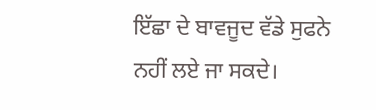ਇੱਛਾ ਦੇ ਬਾਵਜੂਦ ਵੱਡੇ ਸੁਫਨੇ ਨਹੀਂ ਲਏ ਜਾ ਸਕਦੇ।